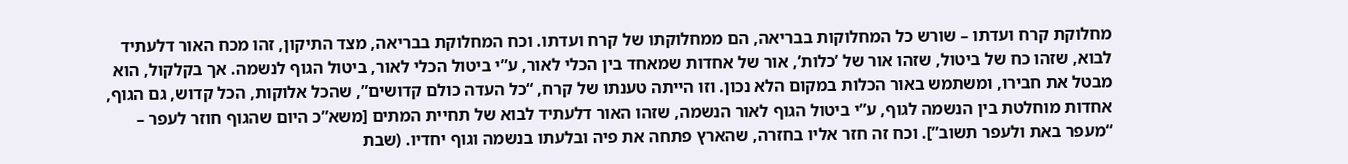מחלוקת קרח ועדתו – שורש כל המחלוקות בבריאה, הם ממחלוקתו של קרח ועדתו. וכח המחלוקת בבריאה, מצד התיקון, זהו מכח האור דלעתיד לבוא, שזהו כח של ביטול, שזהו אור של ’כלות’, אור של אחדות שמאחד בין הכלי לאור, ע”י ביטול הכלי לאור, ביטול הגוף לנשמה. אך בקלקול, הוא מבטל את חבירו, ומשתמש באור הכלות במקום הלא נכון. וזו הייתה טענתו של קרח, “כל העדה כולם קדושים”, שהכל אלוקות, הכל קדוש, גם הגוף, אחדות מוחלטת בין הנשמה לגוף, ע”י ביטול הגוף לאור הנשמה, שזהו האור דלעתיד לבוא של תחיית המתים [משא”כ היום שהגוף חוזר לעפר – “מעפר באת ולעפר תשוב”]. וכח זה חזר אליו בחזרה, שהארץ פתחה את פיה ובלעתו בנשמה וגוף יחדיו. (שבת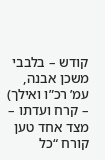קודש – בלבבי משכן אבנה, עמ’ רכ”ו ואילך)
– קרח ועדתו – מצד אחד טען קורח “כל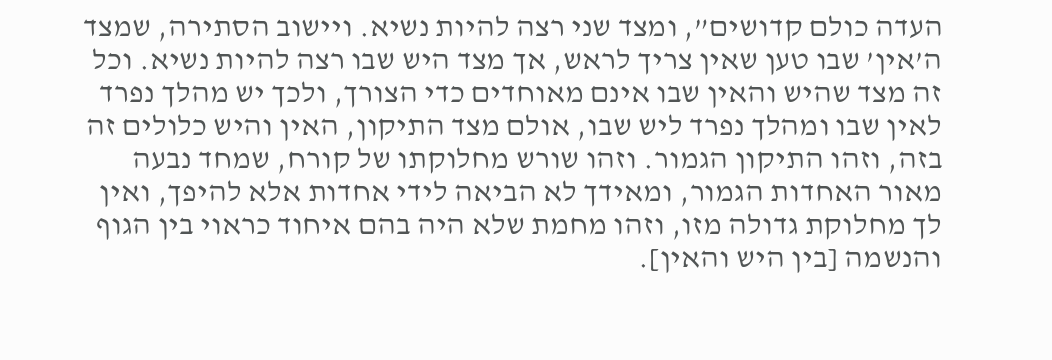העדה כולם קדושים”, ומצד שני רצה להיות נשיא. ויישוב הסתירה, שמצד ה’אין’ שבו טען שאין צריך לראש, אך מצד היש שבו רצה להיות נשיא. וכל זה מצד שהיש והאין שבו אינם מאוחדים כדי הצורך, ולכך יש מהלך נפרד לאין שבו ומהלך נפרד ליש שבו, אולם מצד התיקון, האין והיש כלולים זה בזה, וזהו התיקון הגמור. וזהו שורש מחלוקתו של קורח, שמחד נבעה מאור האחדות הגמור, ומאידך לא הביאה לידי אחדות אלא להיפך, ואין לך מחלוקת גדולה מזו, וזהו מחמת שלא היה בהם איחוד כראוי בין הגוף והנשמה [בין היש והאין].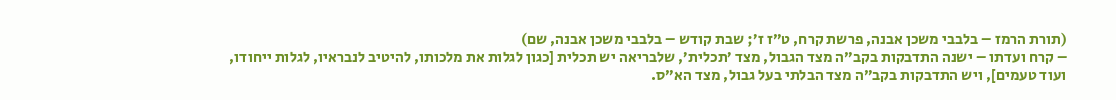(תורת הרמז – בלבבי משכן אבנה, פרשת קרח, ט”ז ז’; שבת קודש – בלבבי משכן אבנה, שם)
– קרח ועדתו – ישנה התדבקות בקב”ה מצד הגבול, מצד ’תכלית’, שלבריאה יש תכלית [כגון לגלות את מלכותו, להיטיב לנבראיו, לגלות ייחודו, ועוד טעמים], ויש התדבקות בקב”ה מצד הבלתי בעל גבול, מצד הא”ס.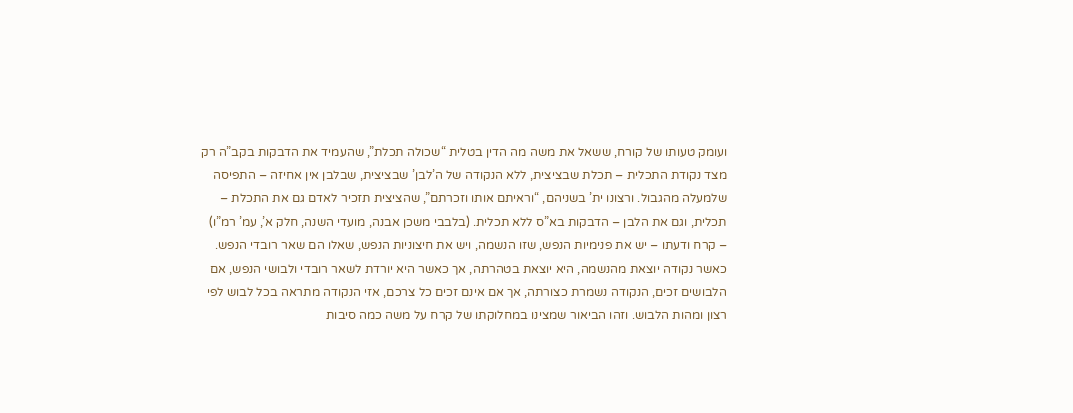ועומק טעותו של קורח, ששאל את משה מה הדין בטלית “שכולה תכלת”, שהעמיד את הדבקות בקב”ה רק מצד נקודת התכלית – תכלת שבציצית, ללא הנקודה של ה’לבן’ שבציצית, שבלבן אין אחיזה – התפיסה שלמעלה מהגבול. ורצונו ית’ בשניהם, “וראיתם אותו וזכרתם”, שהציצית תזכיר לאדם גם את התכלת – תכלית, וגם את הלבן – הדבקות בא”ס ללא תכלית. (בלבבי משכן אבנה, מועדי השנה, חלק א’, עמ’ רמ”ו)
– קרח ודעתו – יש את פנימיות הנפש, שזו הנשמה, ויש את חיצוניות הנפש, שאלו הם שאר רובדי הנפש. כאשר נקודה יוצאת מהנשמה, היא יוצאת בטהרתה, אך כאשר היא יורדת לשאר רובדי ולבושי הנפש, אם הלבושים זכים, הנקודה נשמרת כצורתה, אך אם אינם זכים כל צרכם, אזי הנקודה מתראה בכל לבוש לפי רצון ומהות הלבוש. וזהו הביאור שמצינו במחלוקתו של קרח על משה כמה סיבות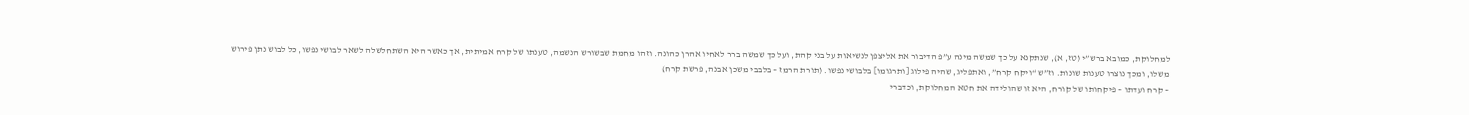למחלוקת, כמובא ברש”י (טז, א), שנתקנא על כך שמשה מינה ע”פ הדיבור את אליצפן לנשיאות על בני קהת, ועל כך שמשה ברר לאחיו אהרן כהונה. וזהו מחמת שבשורש הנשמה, טענתו של קרח אמיתית, אך כאשר היא השתחלשלה לשאר לבושי נפשו, כל לבוש נתן פירוש משלו, ומכך נוצרו טענות שונות. וז”ש “ויקח קרח”, ואתפליג, שהיה פילוג [ותרגומו] בלבושי נפשו. (תורת הרמז – בלבבי משכן אבנה, פרשת קרח)
– קרח ועדתו – פיקחותו של קורח, היא זו שהולידה את חטא המחלוקת, וכדברי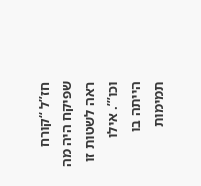חז”ל “קורח שפיקח היה מה ראה לשטות זו וכו”’. אילו הייתה בו תמימות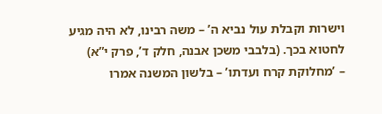וישרות וקבלת עול נביא ה’ – משה רבינו, לא היה מגיע לחטוא בכך. (בלבבי משכן אבנה, חלק ד’, פרק י”א)
– ’מחלוקת קרח ועדתו’ – בלשון המשנה אמרו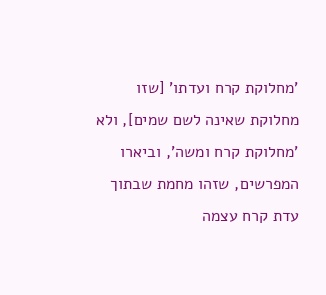’מחלוקת קרח ועדתו’ [שזו מחלוקת שאינה לשם שמים], ולא ’מחלוקת קרח ומשה’, וביארו המפרשים, שזהו מחמת שבתוך עדת קרח עצמה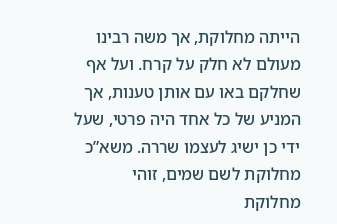הייתה מחלוקת, אך משה רבינו מעולם לא חלק על קרח. ועל אף שחלקם באו עם אותן טענות, אך המניע של כל אחד היה פרטי, שעל ידי כן ישיג לעצמו שררה. משא”כ מחלוקת לשם שמים, זוהי מחלוקת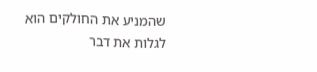שהמניע את החולקים הוא לגלות את דבר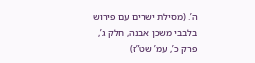ה’. (מסילת ישרים עם פירוש בלבבי משכן אבנה, חלק ג’, פרק כ’, עמ’ שט”ז)